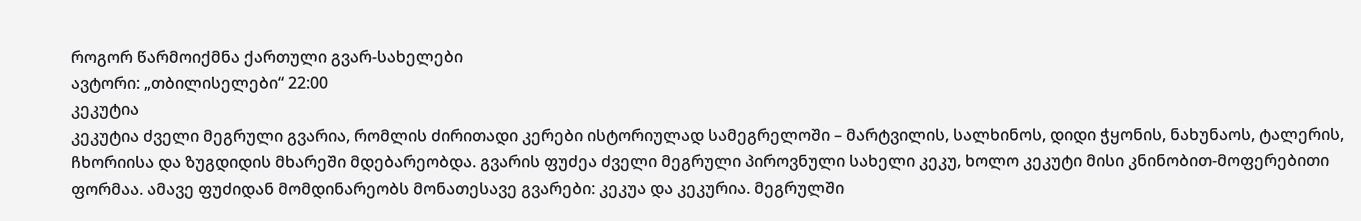როგორ წარმოიქმნა ქართული გვარ-სახელები
ავტორი: „თბილისელები“ 22:00
კეკუტია
კეკუტია ძველი მეგრული გვარია, რომლის ძირითადი კერები ისტორიულად სამეგრელოში – მარტვილის, სალხინოს, დიდი ჭყონის, ნახუნაოს, ტალერის, ჩხორიისა და ზუგდიდის მხარეში მდებარეობდა. გვარის ფუძეა ძველი მეგრული პიროვნული სახელი კეკუ, ხოლო კეკუტი მისი კნინობით-მოფერებითი ფორმაა. ამავე ფუძიდან მომდინარეობს მონათესავე გვარები: კეკუა და კეკურია. მეგრულში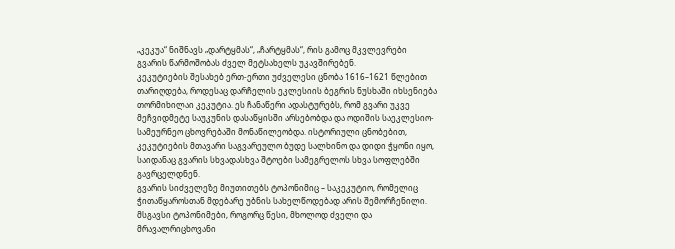„კეკუა“ ნიშნავს „დარტყმას“, „ჩარტყმას“, რის გამოც მკვლევრები გვარის წარმოშობას ძველ მეტსახელს უკავშირებენ.
კეკუტიების შესახებ ერთ-ერთი უძველესი ცნობა 1616–1621 წლებით თარიღდება, როდესაც დარჩელის ეკლესიის ბეგრის ნუსხაში იხსენიება თორმიხილაი კეკუტია. ეს ჩანაწერი ადასტურებს, რომ გვარი უკვე მეჩვიდმეტე საუკუნის დასაწყისში არსებობდა და ოდიშის საეკლესიო-სამეურნეო ცხოვრებაში მონაწილეობდა. ისტორიული ცნობებით, კეკუტიების მთავარი საგვარეულო ბუდე სალხინო და დიდი ჭყონი იყო, საიდანაც გვარის სხვადასხვა შტოები სამეგრელოს სხვა სოფლებში გავრცელდნენ.
გვარის სიძველეზე მიუთითებს ტოპონიმიც – საკეკუტიო, რომელიც ჭითაწყაროსთან მდებარე უბნის სახელწოდებად არის შემორჩენილი. მსგავსი ტოპონიმები, როგორც წესი, მხოლოდ ძველი და მრავალრიცხოვანი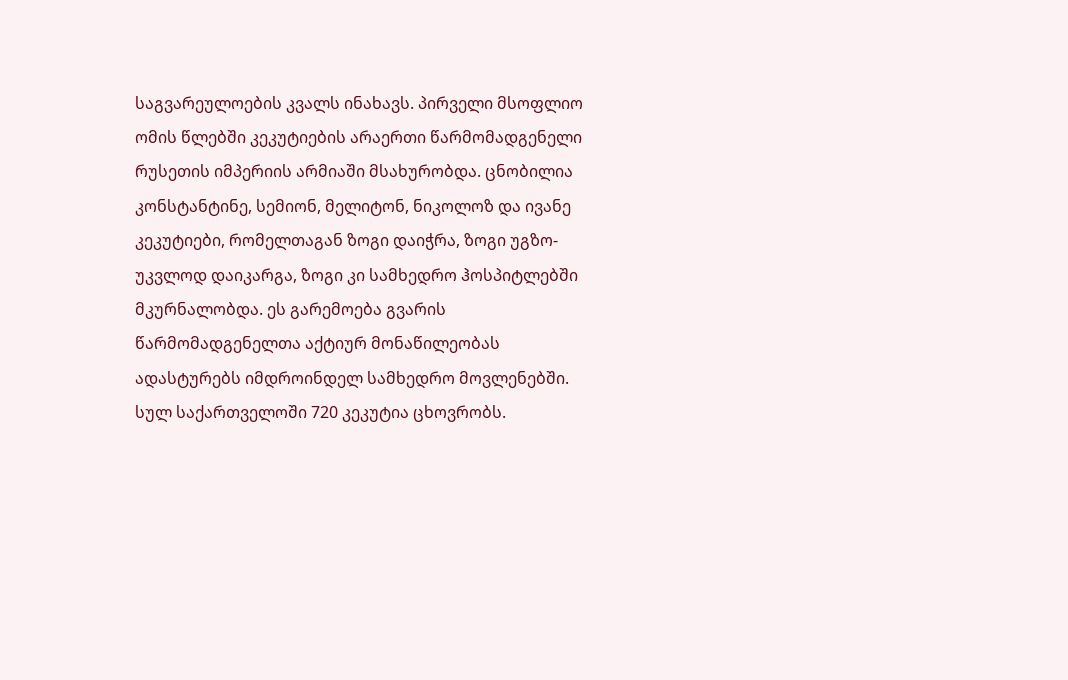საგვარეულოების კვალს ინახავს. პირველი მსოფლიო ომის წლებში კეკუტიების არაერთი წარმომადგენელი რუსეთის იმპერიის არმიაში მსახურობდა. ცნობილია კონსტანტინე, სემიონ, მელიტონ, ნიკოლოზ და ივანე კეკუტიები, რომელთაგან ზოგი დაიჭრა, ზოგი უგზო-უკვლოდ დაიკარგა, ზოგი კი სამხედრო ჰოსპიტლებში მკურნალობდა. ეს გარემოება გვარის წარმომადგენელთა აქტიურ მონაწილეობას ადასტურებს იმდროინდელ სამხედრო მოვლენებში. სულ საქართველოში 720 კეკუტია ცხოვრობს.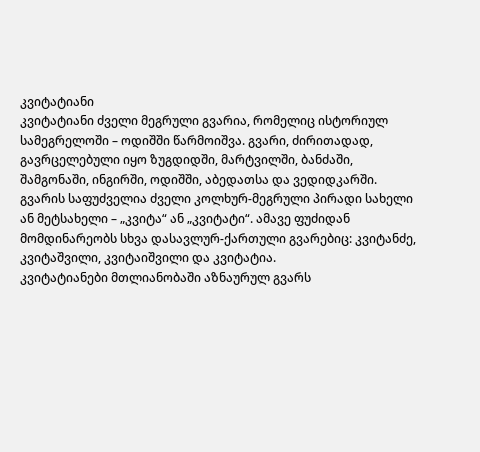კვიტატიანი
კვიტატიანი ძველი მეგრული გვარია, რომელიც ისტორიულ სამეგრელოში – ოდიშში წარმოიშვა. გვარი, ძირითადად, გავრცელებული იყო ზუგდიდში, მარტვილში, ბანძაში, შამგონაში, ინგირში, ოდიშში, აბედათსა და ვედიდკარში.
გვარის საფუძველია ძველი კოლხურ-მეგრული პირადი სახელი ან მეტსახელი – „კვიტა“ ან „კვიტატი“. ამავე ფუძიდან მომდინარეობს სხვა დასავლურ-ქართული გვარებიც: კვიტანძე, კვიტაშვილი, კვიტაიშვილი და კვიტატია.
კვიტატიანები მთლიანობაში აზნაურულ გვარს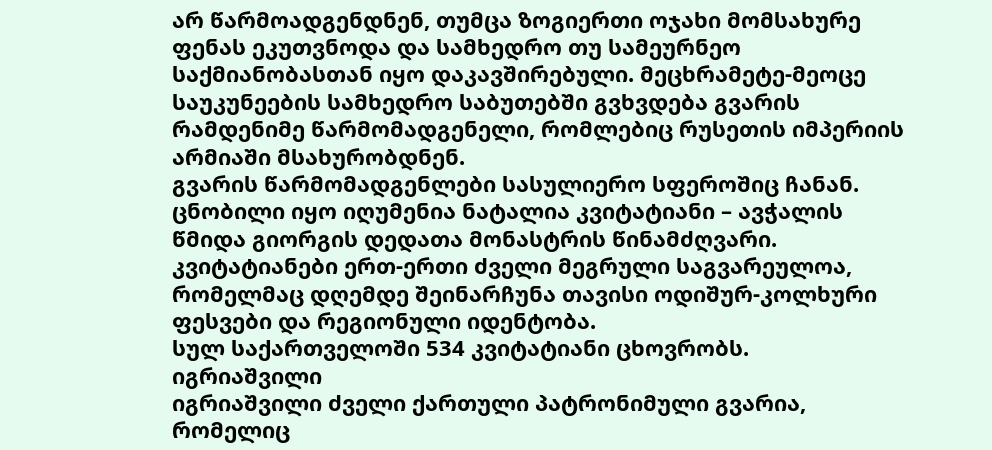არ წარმოადგენდნენ, თუმცა ზოგიერთი ოჯახი მომსახურე ფენას ეკუთვნოდა და სამხედრო თუ სამეურნეო საქმიანობასთან იყო დაკავშირებული. მეცხრამეტე-მეოცე საუკუნეების სამხედრო საბუთებში გვხვდება გვარის რამდენიმე წარმომადგენელი, რომლებიც რუსეთის იმპერიის არმიაში მსახურობდნენ.
გვარის წარმომადგენლები სასულიერო სფეროშიც ჩანან. ცნობილი იყო იღუმენია ნატალია კვიტატიანი – ავჭალის წმიდა გიორგის დედათა მონასტრის წინამძღვარი.
კვიტატიანები ერთ-ერთი ძველი მეგრული საგვარეულოა, რომელმაც დღემდე შეინარჩუნა თავისი ოდიშურ-კოლხური ფესვები და რეგიონული იდენტობა.
სულ საქართველოში 534 კვიტატიანი ცხოვრობს.
იგრიაშვილი
იგრიაშვილი ძველი ქართული პატრონიმული გვარია, რომელიც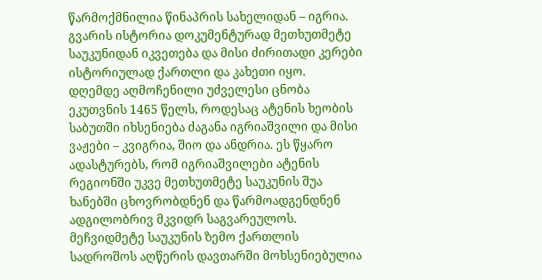წარმოქმნილია წინაპრის სახელიდან – იგრია. გვარის ისტორია დოკუმენტურად მეთხუთმეტე საუკუნიდან იკვეთება და მისი ძირითადი კერები ისტორიულად ქართლი და კახეთი იყო.
დღემდე აღმოჩენილი უძველესი ცნობა ეკუთვნის 1465 წელს, როდესაც ატენის ხეობის საბუთში იხსენიება ძაგანა იგრიაშვილი და მისი ვაჟები – კვიგრია, შიო და ანდრია. ეს წყარო ადასტურებს, რომ იგრიაშვილები ატენის რეგიონში უკვე მეთხუთმეტე საუკუნის შუა ხანებში ცხოვრობდნენ და წარმოადგენდნენ ადგილობრივ მკვიდრ საგვარეულოს.
მეჩვიდმეტე საუკუნის ზემო ქართლის სადროშოს აღწერის დავთარში მოხსენიებულია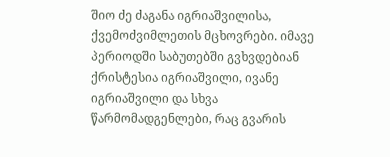შიო ძე ძაგანა იგრიაშვილისა, ქვემოძვიმლეთის მცხოვრები. იმავე პერიოდში საბუთებში გვხვდებიან ქრისტესია იგრიაშვილი, ივანე იგრიაშვილი და სხვა წარმომადგენლები, რაც გვარის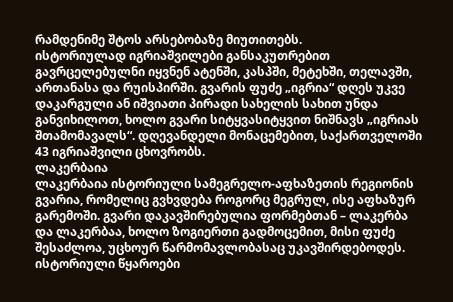რამდენიმე შტოს არსებობაზე მიუთითებს.
ისტორიულად იგრიაშვილები განსაკუთრებით გავრცელებულნი იყვნენ ატენში, კასპში, მეტეხში, თელავში, ართანასა და რუისპირში. გვარის ფუძე „იგრია“ დღეს უკვე დაკარგული ან იშვიათი პირადი სახელის სახით უნდა განვიხილოთ, ხოლო გვარი სიტყვასიტყვით ნიშნავს „იგრიას შთამომავალს“. დღევანდელი მონაცემებით, საქართველოში 43 იგრიაშვილი ცხოვრობს.
ლაკერბაია
ლაკერბაია ისტორიული სამეგრელო-აფხაზეთის რეგიონის გვარია, რომელიც გვხვდება როგორც მეგრულ, ისე აფხაზურ გარემოში. გვარი დაკავშირებულია ფორმებთან – ლაკერბა და ლაკერბაა, ხოლო ზოგიერთი გადმოცემით, მისი ფუძე შესაძლოა, უცხოურ წარმომავლობასაც უკავშირდებოდეს. ისტორიული წყაროები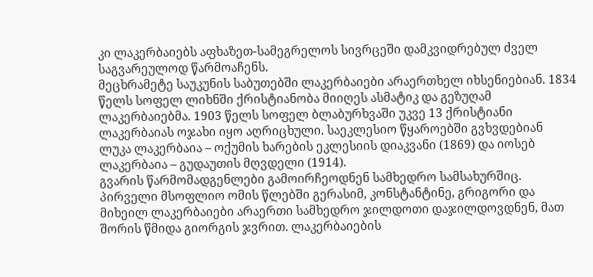კი ლაკერბაიებს აფხაზეთ-სამეგრელოს სივრცეში დამკვიდრებულ ძველ საგვარეულოდ წარმოაჩენს.
მეცხრამეტე საუკუნის საბუთებში ლაკერბაიები არაერთხელ იხსენიებიან. 1834 წელს სოფელ ლიხნში ქრისტიანობა მიიღეს ასმატიკ და გეზუღამ ლაკერბაიებმა. 1903 წელს სოფელ ბლაბურხვაში უკვე 13 ქრისტიანი ლაკერბაიას ოჯახი იყო აღრიცხული. საეკლესიო წყაროებში გვხვდებიან ლუკა ლაკერბაია – ოქუმის ხარების ეკლესიის დიაკვანი (1869) და იოსებ ლაკერბაია – გუდაუთის მღვდელი (1914).
გვარის წარმომადგენლები გამოირჩეოდნენ სამხედრო სამსახურშიც. პირველი მსოფლიო ომის წლებში გერასიმ, კონსტანტინე, გრიგორი და მიხეილ ლაკერბაიები არაერთი სამხედრო ჯილდოთი დაჯილდოვდნენ, მათ შორის წმიდა გიორგის ჯვრით. ლაკერბაიების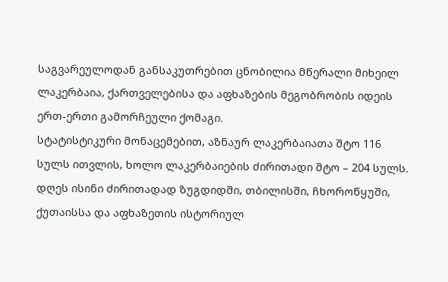საგვარეულოდან განსაკუთრებით ცნობილია მწერალი მიხეილ ლაკერბაია, ქართველებისა და აფხაზების მეგობრობის იდეის ერთ-ერთი გამორჩეული ქომაგი.
სტატისტიკური მონაცემებით, აზნაურ ლაკერბაიათა შტო 116 სულს ითვლის, ხოლო ლაკერბაიების ძირითადი შტო – 204 სულს. დღეს ისინი ძირითადად ზუგდიდში, თბილისში, ჩხოროწყუში, ქუთაისსა და აფხაზეთის ისტორიულ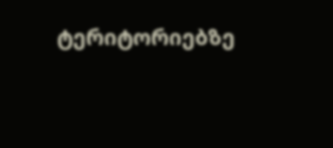ტერიტორიებზე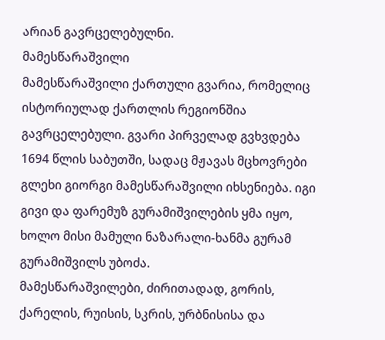არიან გავრცელებულნი.
მამესწარაშვილი
მამესწარაშვილი ქართული გვარია, რომელიც ისტორიულად ქართლის რეგიონშია გავრცელებული. გვარი პირველად გვხვდება 1694 წლის საბუთში, სადაც მჟავას მცხოვრები გლეხი გიორგი მამესწარაშვილი იხსენიება. იგი გივი და ფარემუზ გურამიშვილების ყმა იყო, ხოლო მისი მამული ნაზარალი-ხანმა გურამ გურამიშვილს უბოძა.
მამესწარაშვილები, ძირითადად, გორის, ქარელის, რუისის, სკრის, ურბნისისა და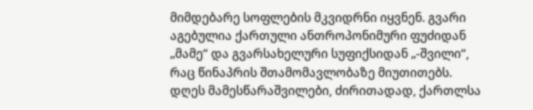მიმდებარე სოფლების მკვიდრნი იყვნენ. გვარი აგებულია ქართული ანთროპონიმური ფუძიდან „მამე“ და გვარსახელური სუფიქსიდან „-შვილი“, რაც წინაპრის შთამომავლობაზე მიუთითებს.
დღეს მამესწარაშვილები, ძირითადად, ქართლსა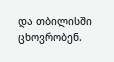და თბილისში ცხოვრობენ.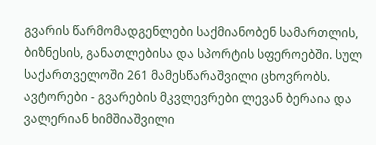გვარის წარმომადგენლები საქმიანობენ სამართლის, ბიზნესის, განათლებისა და სპორტის სფეროებში. სულ საქართველოში 261 მამესწარაშვილი ცხოვრობს.
ავტორები - გვარების მკვლევრები ლევან ბერაია და
ვალერიან ხიმშიაშვილი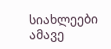სიახლეები ამავე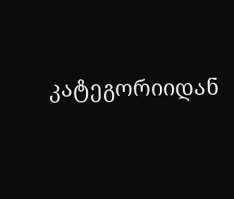კატეგორიიდან